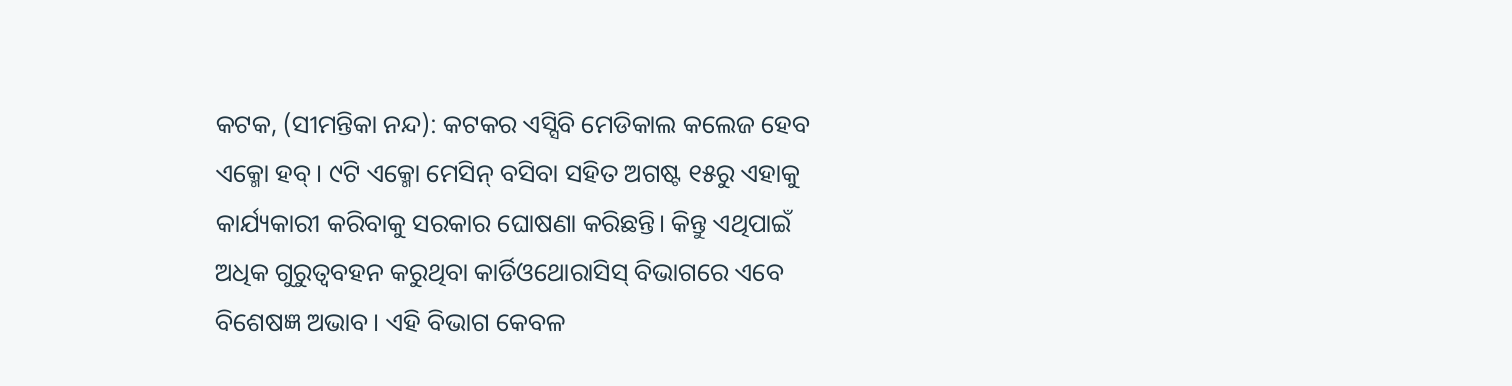କଟକ, (ସୀମନ୍ତିକା ନନ୍ଦ): କଟକର ଏସ୍ସିବି ମେଡିକାଲ କଲେଜ ହେବ ଏକ୍ମୋ ହବ୍। ୯ଟି ଏକ୍ମୋ ମେସିନ୍ ବସିବା ସହିତ ଅଗଷ୍ଟ ୧୫ରୁ ଏହାକୁ କାର୍ଯ୍ୟକାରୀ କରିବାକୁ ସରକାର ଘୋଷଣା କରିଛନ୍ତି। କିନ୍ତୁ ଏଥିପାଇଁ ଅଧିକ ଗୁରୁତ୍ବବହନ କରୁଥିବା କାର୍ଡିଓଥୋରାସିସ୍ ବିଭାଗରେ ଏବେ ବିଶେଷଜ୍ଞ ଅଭାବ। ଏହି ବିଭାଗ କେବଳ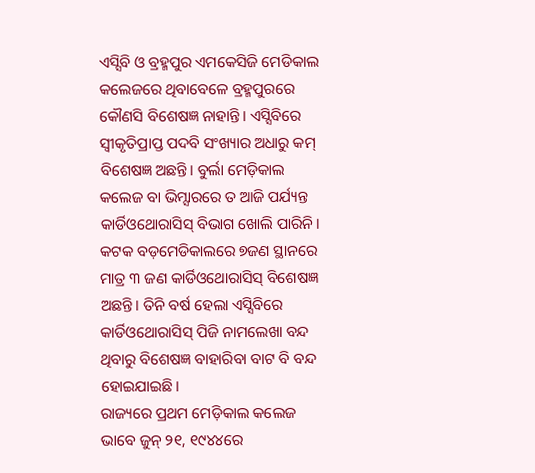ଏସ୍ସିବି ଓ ବ୍ରହ୍ମପୁର ଏମକେସିଜି ମେଡିକାଲ କଲେଜରେ ଥିବାବେଳେ ବ୍ରହ୍ମପୁରରେ କୌଣସି ବିଶେଷଜ୍ଞ ନାହାନ୍ତି। ଏସ୍ସିବିରେ ସ୍ବୀକୃତିପ୍ରାପ୍ତ ପଦବି ସଂଖ୍ୟାର ଅଧାରୁ କମ୍ ବିଶେଷଜ୍ଞ ଅଛନ୍ତି। ବୁର୍ଲା ମେଡ଼ିକାଲ କଲେଜ ବା ଭିମ୍ସାରରେ ତ ଆଜି ପର୍ଯ୍ୟନ୍ତ କାର୍ଡିଓଥୋରାସିସ୍ ବିଭାଗ ଖୋଲି ପାରିନି। କଟକ ବଡ଼ମେଡିକାଲରେ ୭ଜଣ ସ୍ଥାନରେ ମାତ୍ର ୩ ଜଣ କାର୍ଡିଓଥୋରାସିସ୍ ବିଶେଷଜ୍ଞ ଅଛନ୍ତି। ତିନି ବର୍ଷ ହେଲା ଏସ୍ସିବିରେ କାର୍ଡିଓଥୋରାସିସ୍ ପିଜି ନାମଲେଖା ବନ୍ଦ ଥିବାରୁ ବିଶେଷଜ୍ଞ ବାହାରିବା ବାଟ ବି ବନ୍ଦ ହୋଇଯାଇଛି।
ରାଜ୍ୟରେ ପ୍ରଥମ ମେଡ଼ିକାଲ କଲେଜ ଭାବେ ଜୁନ୍ ୨୧, ୧୯୪୪ରେ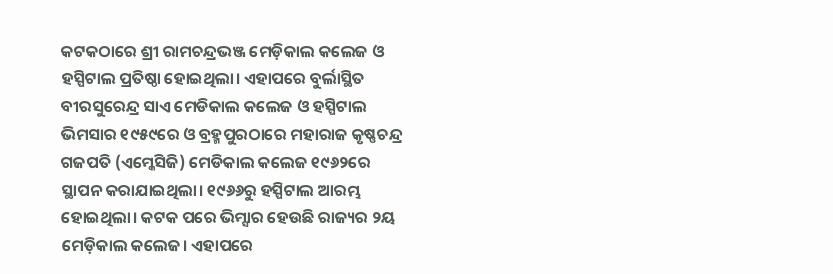କଟକଠାରେ ଶ୍ରୀ ରାମଚନ୍ଦ୍ରଭଞ୍ଜ ମେଡ଼ିକାଲ କଲେଜ ଓ ହସ୍ପିଟାଲ ପ୍ରତିଷ୍ଠା ହୋଇଥିଲା। ଏହାପରେ ବୁର୍ଲାସ୍ଥିତ ବୀରସୁରେନ୍ଦ୍ର ସାଏ ମେଡିକାଲ କଲେଜ ଓ ହସ୍ପିଟାଲ ଭିମସାର ୧୯୫୯ରେ ଓ ବ୍ରହ୍ମପୁରଠାରେ ମହାରାଜ କୃଷ୍ଣଚନ୍ଦ୍ର ଗଜପତି (ଏମ୍କେସିଜି) ମେଡିକାଲ କଲେଜ ୧୯୬୨ରେ ସ୍ଥାପନ କରାଯାଇଥିଲା। ୧୯୬୬ରୁ ହସ୍ପିଟାଲ ଆରମ୍ଭ ହୋଇଥିଲା। କଟକ ପରେ ଭିମ୍ସାର ହେଉଛି ରାଜ୍ୟର ୨ୟ ମେଡ଼ିକାଲ କଲେଜ। ଏହାପରେ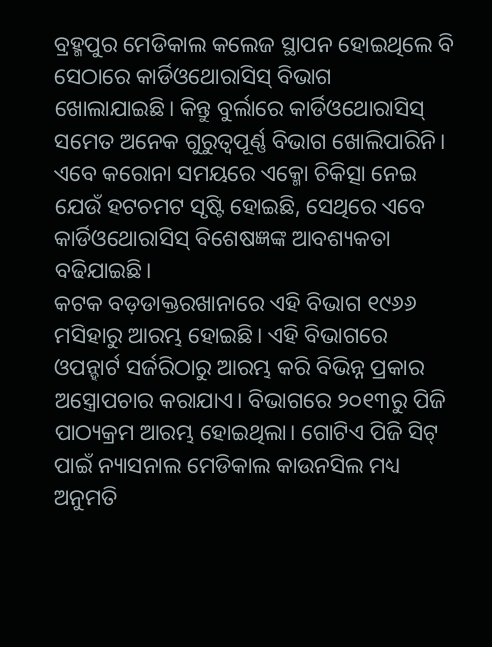ବ୍ରହ୍ମପୁର ମେଡିକାଲ କଲେଜ ସ୍ଥାପନ ହୋଇଥିଲେ ବି ସେଠାରେ କାର୍ଡିଓଥୋରାସିସ୍ ବିଭାଗ ଖୋଲାଯାଇଛି। କିନ୍ତୁ ବୁର୍ଲାରେ କାର୍ଡିଓଥୋରାସିସ୍ ସମେତ ଅନେକ ଗୁରୁତ୍ବପୂର୍ଣ୍ଣ ବିଭାଗ ଖୋଲିପାରିନି। ଏବେ କରୋନା ସମୟରେ ଏକ୍ମୋ ଚିକିତ୍ସା ନେଇ ଯେଉଁ ହଟଚମଟ ସୃଷ୍ଟି ହୋଇଛି, ସେଥିରେ ଏବେ କାର୍ଡିଓଥୋରାସିସ୍ ବିଶେଷଜ୍ଞଙ୍କ ଆବଶ୍ୟକତା ବଢିଯାଇଛି।
କଟକ ବଡ଼ଡାକ୍ତରଖାନାରେ ଏହି ବିଭାଗ ୧୯୬୬ ମସିହାରୁ ଆରମ୍ଭ ହୋଇଛି। ଏହି ବିଭାଗରେ ଓପନ୍ହାର୍ଟ ସର୍ଜରିଠାରୁ ଆରମ୍ଭ କରି ବିଭିନ୍ନ ପ୍ରକାର ଅସ୍ତ୍ରୋପଚାର କରାଯାଏ। ବିଭାଗରେ ୨୦୧୩ରୁ ପିଜି ପାଠ୍ୟକ୍ରମ ଆରମ୍ଭ ହୋଇଥିଲା। ଗୋଟିଏ ପିଜି ସିଟ୍ ପାଇଁ ନ୍ୟାସନାଲ ମେଡିକାଲ କାଉନସିଲ ମଧ୍ୟ ଅନୁମତି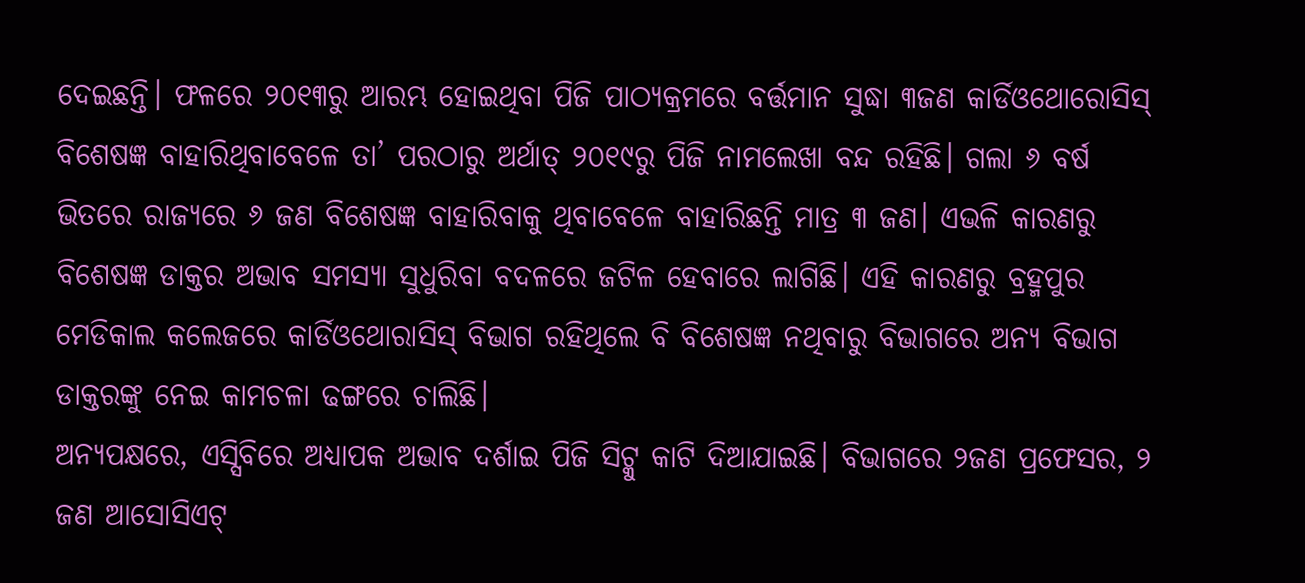ଦେଇଛନ୍ତି। ଫଳରେ ୨୦୧୩ରୁ ଆରମ୍ଭ ହୋଇଥିବା ପିଜି ପାଠ୍ୟକ୍ରମରେ ବର୍ତ୍ତମାନ ସୁଦ୍ଧା ୩ଜଣ କାର୍ଡିଓଥୋରୋସିସ୍ ବିଶେଷଜ୍ଞ ବାହାରିଥିବାବେଳେ ତା’ ପରଠାରୁ ଅର୍ଥାତ୍ ୨୦୧୯ରୁ ପିଜି ନାମଲେଖା ବନ୍ଦ ରହିଛି। ଗଲା ୬ ବର୍ଷ ଭିତରେ ରାଜ୍ୟରେ ୬ ଜଣ ବିଶେଷଜ୍ଞ ବାହାରିବାକୁ ଥିବାବେଳେ ବାହାରିଛନ୍ତି ମାତ୍ର ୩ ଜଣ। ଏଭଳି କାରଣରୁ ବିଶେଷଜ୍ଞ ଡାକ୍ତର ଅଭାବ ସମସ୍ୟା ସୁଧୁରିବା ବଦଳରେ ଜଟିଳ ହେବାରେ ଲାଗିଛି। ଏହି କାରଣରୁ ବ୍ରହ୍ମପୁର ମେଡିକାଲ କଲେଜରେ କାର୍ଡିଓଥୋରାସିସ୍ ବିଭାଗ ରହିଥିଲେ ବି ବିଶେଷଜ୍ଞ ନଥିବାରୁ ବିଭାଗରେ ଅନ୍ୟ ବିଭାଗ ଡାକ୍ତରଙ୍କୁ ନେଇ କାମଚଳା ଢଙ୍ଗରେ ଚାଲିଛି।
ଅନ୍ୟପକ୍ଷରେ, ଏସ୍ସିବିରେ ଅଧ୍ୟାପକ ଅଭାବ ଦର୍ଶାଇ ପିଜି ସିଟ୍କୁ କାଟି ଦିଆଯାଇଛି। ବିଭାଗରେ ୨ଜଣ ପ୍ରଫେସର, ୨ ଜଣ ଆସୋସିଏଟ୍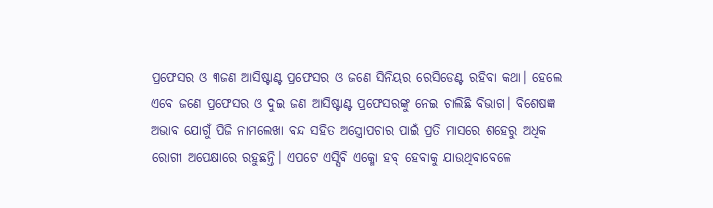ପ୍ରଫେସର ଓ ୩ଜଣ ଆସିଷ୍ଟାଣ୍ଟ ପ୍ରଫେସର ଓ ଜଣେ ସିନିୟର ରେସିଡେଣ୍ଟ ରହିବା କଥା। ହେଲେ ଏବେ ଜଣେ ପ୍ରଫେସର ଓ ଦୁଇ ଜଣ ଆସିଷ୍ଟାଣ୍ଟ ପ୍ରଫେସରଙ୍କୁ ନେଇ ଚାଲିଛି ବିଭାଗ। ବିଶେଷଜ୍ଞ ଅଭାବ ଯୋଗୁଁ ପିଜି ନାମଲେଖା ବନ୍ଦ ସହିତ ଅସ୍ତ୍ରୋପଚାର ପାଇଁ ପ୍ରତି ମାସରେ ଶହେରୁ ଅଧିକ ରୋଗୀ ଅପେକ୍ଷାରେ ରହୁଛନ୍ତି। ଏପଟେ ଏସ୍ସିବି ଏକ୍ମୋ ହବ୍ ହେବାକୁ ଯାଉଥିବାବେଳେ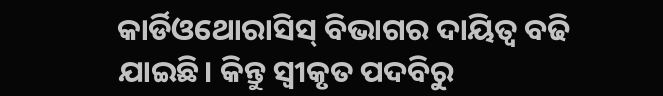କାର୍ଡିଓଥୋରାସିସ୍ ବିଭାଗର ଦାୟିତ୍ବ ବଢି ଯାଇଛି। କିନ୍ତୁ ସ୍ବୀକୃତ ପଦବିରୁ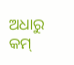ଅଧାରୁ କମ୍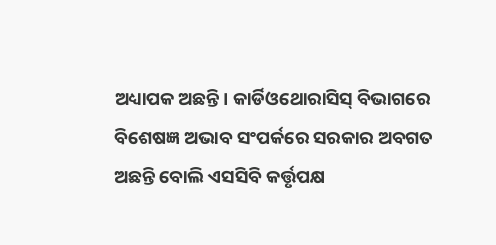ଅଧ୍ୟାପକ ଅଛନ୍ତି। କାର୍ଡିଓଥୋରାସିସ୍ ବିଭାଗରେ ବିଶେଷଜ୍ଞ ଅଭାବ ସଂପର୍କରେ ସରକାର ଅବଗତ ଅଛନ୍ତି ବୋଲି ଏସସିବି କର୍ତ୍ତୃପକ୍ଷ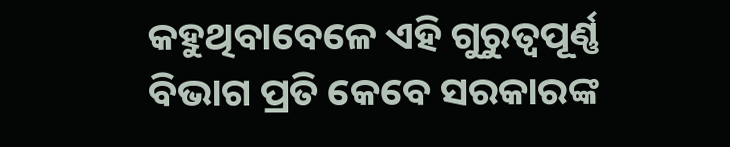କହୁଥିବାବେଳେ ଏହି ଗୁରୁତ୍ବପୂର୍ଣ୍ଣ ବିଭାଗ ପ୍ରତି କେବେ ସରକାରଙ୍କ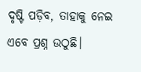ଦୃଷ୍ଟି ପଡ଼ିବ, ତାହାକୁ ନେଇ ଏବେ ପ୍ରଶ୍ନ ଉଠୁଛି।